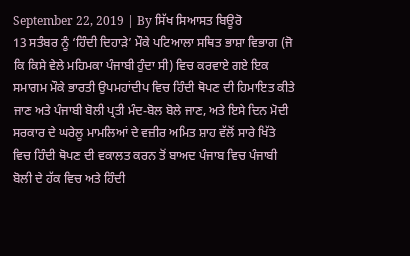September 22, 2019 | By ਸਿੱਖ ਸਿਆਸਤ ਬਿਊਰੋ
13 ਸਤੰਬਰ ਨੂੰ ‘ਹਿੰਦੀ ਦਿਹਾੜੇ’ ਮੌਕੇ ਪਟਿਆਲਾ ਸਥਿਤ ਭਾਸ਼ਾ ਵਿਭਾਗ (ਜੋ ਕਿ ਕਿਸੇ ਵੇਲੇ ਮਹਿਮਕਾ ਪੰਜਾਬੀ ਹੁੰਦਾ ਸੀ) ਵਿਚ ਕਰਵਾਏ ਗਏ ਇਕ ਸਮਾਗਮ ਮੌਕੇ ਭਾਰਤੀ ਉਪਮਹਾਂਦੀਪ ਵਿਚ ਹਿੰਦੀ ਥੋਪਣ ਦੀ ਹਿਮਾਇਤ ਕੀਤੇ ਜਾਣ ਅਤੇ ਪੰਜਾਬੀ ਬੋਲੀ ਪ੍ਰਤੀ ਮੰਦ-ਬੋਲ ਬੋਲੇ ਜਾਣ, ਅਤੇ ਇਸੇ ਦਿਨ ਮੋਦੀ ਸਰਕਾਰ ਦੇ ਘਰੇਲੂ ਮਾਮਲਿਆਂ ਦੇ ਵਜ਼ੀਰ ਅਮਿਤ ਸ਼ਾਹ ਵੱਲੋਂ ਸਾਰੇ ਖਿੱਤੇ ਵਿਚ ਹਿੰਦੀ ਥੋਪਣ ਦੀ ਵਕਾਲਤ ਕਰਨ ਤੋਂ ਬਾਅਦ ਪੰਜਾਬ ਵਿਚ ਪੰਜਾਬੀ ਬੋਲੀ ਦੇ ਹੱਕ ਵਿਚ ਅਤੇ ਹਿੰਦੀ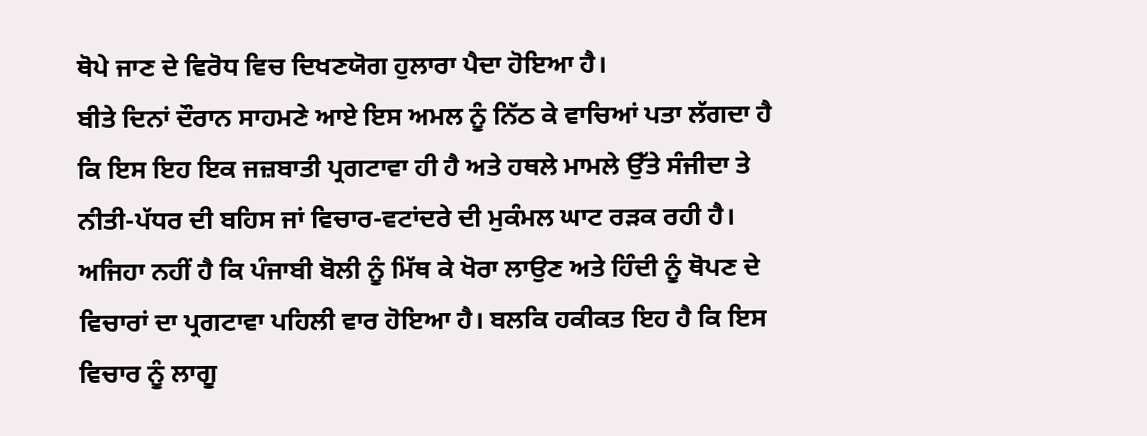ਥੋਪੇ ਜਾਣ ਦੇ ਵਿਰੋਧ ਵਿਚ ਦਿਖਣਯੋਗ ਹੁਲਾਰਾ ਪੈਦਾ ਹੋਇਆ ਹੈ।
ਬੀਤੇ ਦਿਨਾਂ ਦੌਰਾਨ ਸਾਹਮਣੇ ਆਏ ਇਸ ਅਮਲ ਨੂੰ ਨਿੱਠ ਕੇ ਵਾਚਿਆਂ ਪਤਾ ਲੱਗਦਾ ਹੈ ਕਿ ਇਸ ਇਹ ਇਕ ਜਜ਼ਬਾਤੀ ਪ੍ਰਗਟਾਵਾ ਹੀ ਹੈ ਅਤੇ ਹਥਲੇ ਮਾਮਲੇ ਉੱਤੇ ਸੰਜੀਦਾ ਤੇ ਨੀਤੀ-ਪੱਧਰ ਦੀ ਬਹਿਸ ਜਾਂ ਵਿਚਾਰ-ਵਟਾਂਦਰੇ ਦੀ ਮੁਕੰਮਲ ਘਾਟ ਰੜਕ ਰਹੀ ਹੈ।
ਅਜਿਹਾ ਨਹੀਂ ਹੈ ਕਿ ਪੰਜਾਬੀ ਬੋਲੀ ਨੂੰ ਮਿੱਥ ਕੇ ਖੋਰਾ ਲਾਉਣ ਅਤੇ ਹਿੰਦੀ ਨੂੰ ਥੋਪਣ ਦੇ ਵਿਚਾਰਾਂ ਦਾ ਪ੍ਰਗਟਾਵਾ ਪਹਿਲੀ ਵਾਰ ਹੋਇਆ ਹੈ। ਬਲਕਿ ਹਕੀਕਤ ਇਹ ਹੈ ਕਿ ਇਸ ਵਿਚਾਰ ਨੂੰ ਲਾਗੂ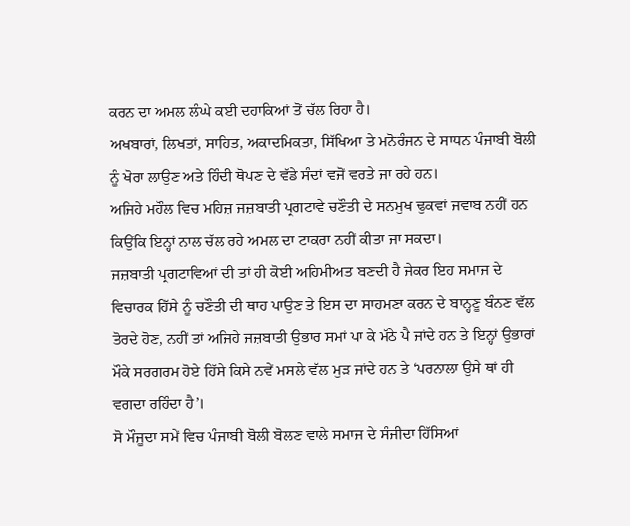ਕਰਨ ਦਾ ਅਮਲ ਲੰਘੇ ਕਈ ਦਹਾਕਿਆਂ ਤੋਂ ਚੱਲ ਰਿਹਾ ਹੈ।
ਅਖਬਾਰਾਂ, ਲਿਖਤਾਂ, ਸਾਹਿਤ, ਅਕਾਦਮਿਕਤਾ, ਸਿੱਖਿਆ ਤੇ ਮਨੋਰੰਜਨ ਦੇ ਸਾਧਨ ਪੰਜਾਬੀ ਬੋਲੀ ਨੂੰ ਖੋਰਾ ਲਾਉਣ ਅਤੇ ਹਿੰਦੀ ਥੋਪਣ ਦੇ ਵੱਡੇ ਸੰਦਾਂ ਵਜੋਂ ਵਰਤੇ ਜਾ ਰਹੇ ਹਨ।
ਅਜਿਹੇ ਮਹੌਲ ਵਿਚ ਮਹਿਜ਼ ਜਜ਼ਬਾਤੀ ਪ੍ਰਗਟਾਵੇ ਚਣੌਤੀ ਦੇ ਸਨਮੁਖ ਢੁਕਵਾਂ ਜਵਾਬ ਨਹੀਂ ਹਨ ਕਿਉਂਕਿ ਇਨ੍ਹਾਂ ਨਾਲ ਚੱਲ ਰਹੇ ਅਮਲ ਦਾ ਟਾਕਰਾ ਨਹੀਂ ਕੀਤਾ ਜਾ ਸਕਦਾ।
ਜਜ਼ਬਾਤੀ ਪ੍ਰਗਟਾਵਿਆਂ ਦੀ ਤਾਂ ਹੀ ਕੋਈ ਅਹਿਮੀਅਤ ਬਣਦੀ ਹੈ ਜੇਕਰ ਇਹ ਸਮਾਜ ਦੇ ਵਿਚਾਰਕ ਹਿੱਸੇ ਨੂੰ ਚਣੌਤੀ ਦੀ ਥਾਹ ਪਾਉਣ ਤੇ ਇਸ ਦਾ ਸਾਹਮਣਾ ਕਰਨ ਦੇ ਬਾਨ੍ਹਣੂ ਬੰਨਣ ਵੱਲ ਤੋਰਦੇ ਹੋਣ, ਨਹੀਂ ਤਾਂ ਅਜਿਹੇ ਜਜ਼ਬਾਤੀ ਉਭਾਰ ਸਮਾਂ ਪਾ ਕੇ ਮੱਠੇ ਪੈ ਜਾਂਦੇ ਹਨ ਤੇ ਇਨ੍ਹਾਂ ਉਭਾਰਾਂ ਮੌਕੇ ਸਰਗਰਮ ਹੋਏ ਹਿੱਸੇ ਕਿਸੇ ਨਵੇਂ ਮਸਲੇ ਵੱਲ ਮੁੜ ਜਾਂਦੇ ਹਨ ਤੇ ‘ਪਰਨਾਲਾ ਉਸੇ ਥਾਂ ਹੀ ਵਗਦਾ ਰਹਿੰਦਾ ਹੈ’।
ਸੋ ਮੌਜੂਦਾ ਸਮੇਂ ਵਿਚ ਪੰਜਾਬੀ ਬੋਲੀ ਬੋਲਣ ਵਾਲੇ ਸਮਾਜ ਦੇ ਸੰਜੀਦਾ ਹਿੱਸਿਆਂ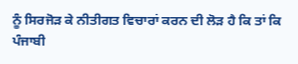ਨੂੰ ਸਿਰਜੋੜ ਕੇ ਨੀਤੀਗਤ ਵਿਚਾਰਾਂ ਕਰਨ ਦੀ ਲੋੜ ਹੈ ਕਿ ਤਾਂ ਕਿ ਪੰਜਾਬੀ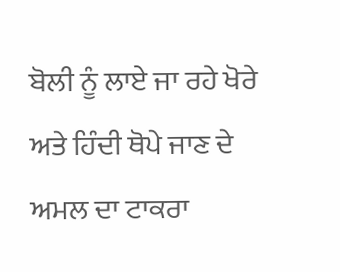ਬੋਲੀ ਨੂੰ ਲਾਏ ਜਾ ਰਹੇ ਖੋਰੇ ਅਤੇ ਹਿੰਦੀ ਥੋਪੇ ਜਾਣ ਦੇ ਅਮਲ ਦਾ ਟਾਕਰਾ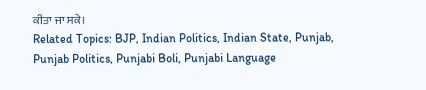ਕੀਤਾ ਜਾ ਸਕੇ।
Related Topics: BJP, Indian Politics, Indian State, Punjab, Punjab Politics, Punjabi Boli, Punjabi Language